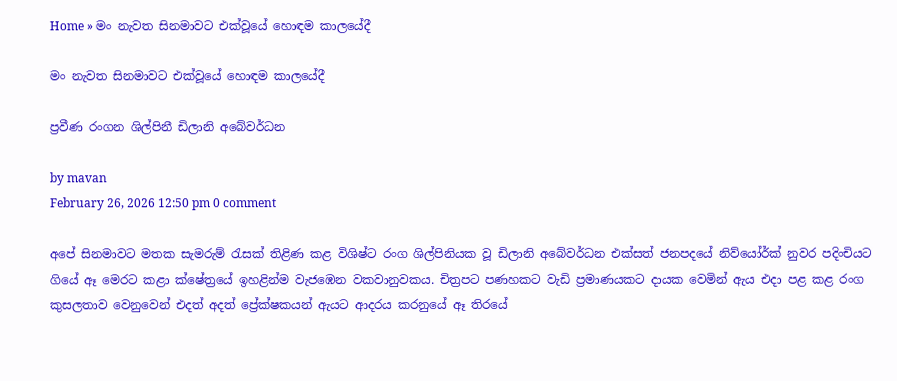Home » මං නැවත සිනමාවට එක්වූයේ හොඳම කාලයේදී

මං නැවත සිනමාවට එක්වූයේ හොඳම කාලයේදී

ප්‍රවීණ රංගන ශිල්පිනී ඩිලානි අබේවර්ධන

by mavan
February 26, 2026 12:50 pm 0 comment

අපේ සිනමාවට මතක සැමරුම් රැසක් තිළිණ කළ විශිෂ්ට රංග ශිල්පිනියක වූ ඩිලානි අබේවර්ධන එක්සත් ජනපදයේ නිව්යෝර්ක් නුවර පදිංචියට ගියේ ඈ මෙරට කළා ක්ෂේත්‍රයේ ඉහළින්ම වැජඹෙන වකවානුවකය. චිත්‍රපට පණහකට වැඩි ප්‍රමාණයකට දායක වෙමින් ඇය එදා පළ කළ රංග කුසලතාව වෙනුවෙන් එදත් අදත් ප්‍රේක්ෂකයන් ඇයට ආදරය කරනුයේ ඈ තිරයේ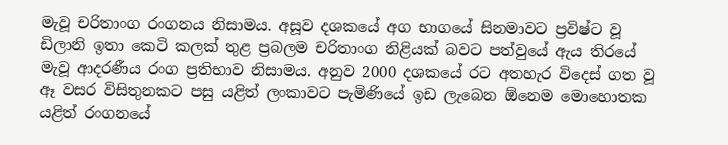මැවූ චරිතාංග රංගනය නිසාමය. අසූව දශකයේ අග භාගයේ සිනමාවට ප්‍රවිෂ්ට වූ ඩිලානි ඉතා කෙටි කලක් තුළ ප්‍රබලම චරිතාංග නිළියක් බවට පත්වුයේ ඇය තිරයේ මැවූ ආදරණීය රංග ප්‍රතිභාව නිසාමය. අනුව 2000 දශකයේ රට අතහැර විදෙස් ගත වූ ඈ වසර විසිතුනකට පසු යළිත් ලංකාවට පැමිණියේ ඉඩ ලැබෙන ඕනෙම මොහොතක යළිත් රංගනයේ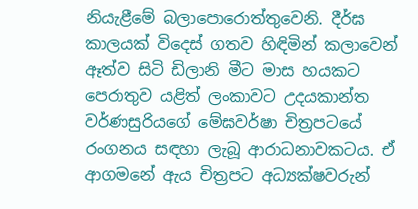නියැළීමේ බලාපොරොත්තුවෙනි. දීර්ඝ කාලයක් විදෙස් ගතව හිඳිමින් කලාවෙන් ඈත්ව සිටි ඩිලානි මීට මාස හයකට පෙරාතුව යළිත් ලංකාවට උදයකාන්ත වර්ණසුරියගේ මේඝවර්ෂා චිත්‍රපටයේ රංගනය සඳහා ලැබූ ආරාධනාවකටය. ඒ ආගමනේ ඇය චිත්‍රපට අධ්‍යක්ෂවරුන්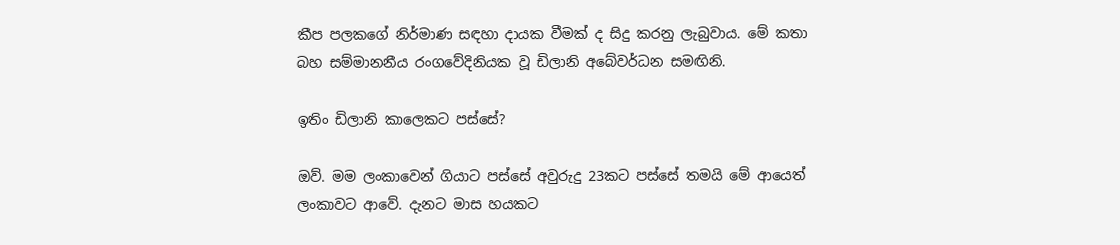කීප පලකගේ නිර්මාණ සඳහා දායක වීමක් ද සිදු කරනු ලැබුවාය. මේ කතා බහ සම්මානනීය රංගවේදිනියක වූ ඩිලානි අබේවර්ධන සමඟිනි.

ඉතිං ඩිලානි කාලෙකට පස්සේ?

ඔව්. මම ලංකාවෙන් ගියාට පස්සේ අවුරුදු 23කට පස්සේ තමයි මේ ආයෙත් ලංකාවට ආවේ. දැනට මාස හයකට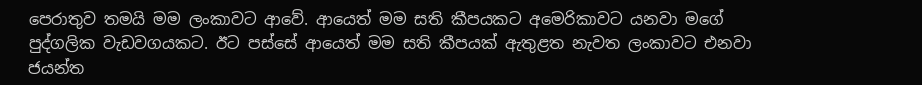පෙරාතුව තමයි මම ලංකාවට ආවේ. ආයෙත් මම සති කීපයකට අමෙරිකාවට යනවා මගේ පුද්ගලික වැඩවගයකට. ඊට පස්සේ ආයෙත් මම සති කීපයක් ඇතුළත නැවත ලංකාවට එනවා ජයන්ත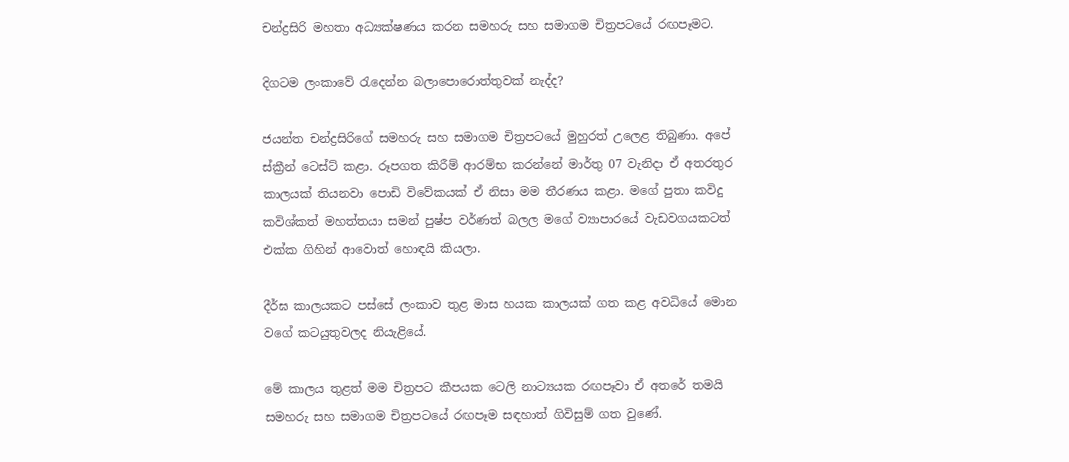චන්ද්‍රසිරි මහතා අධ්‍යක්ෂණය කරන සමහරු සහ සමාගම චිත්‍රපටයේ රඟපෑමට.

දිගටම ලංකාවේ රැදෙන්න බලාපොරොත්තුවක් නැද්ද?

ජයන්ත චන්ද්‍රසිරිගේ සමහරු සහ සමාගම චිත්‍රපටයේ මුහුරත් උලෙළ තිබුණා. අපේ ස්ක්‍රීන් ටෙස්ට් කළා. රූපගත කිරීම් ආරම්භ කරන්නේ මාර්තු 07 වැනිදා ඒ අතරතුර කාලයක් තියනවා පොඩි විවේකයක් ඒ නිසා මම තීරණය කළා. මගේ පුතා කවිදු කවිශ්කත් මහත්තයා සමන් පුෂ්ප වර්ණත් බලල මගේ ව්‍යාපාරයේ වැඩවගයකටත් එක්ක ගිහින් ආවොත් හොඳයි කියලා.

දීර්ඝ කාලයකට පස්සේ ලංකාව තුළ මාස හයක කාලයක් ගත කළ අවධියේ මොන වගේ කටයුතුවලද නියැළියේ.

මේ කාලය තුළත් මම චිත්‍රපට කීපයක ටෙලි නාට්‍යයක රඟපෑවා ඒ අතරේ තමයි සමහරු සහ සමාගම චිත්‍රපටයේ රඟපෑම සඳහාත් ගිවිසුම් ගත වුණේ.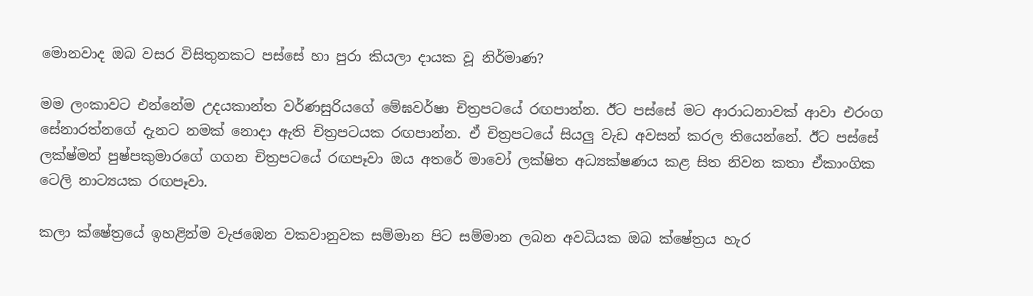මොනවාද ඔබ වසර විසිතුනකට පස්සේ හා පුරා කියලා දායක වූ නිර්මාණ?

මම ලංකාවට එන්නේම උදයකාන්ත වර්ණසුරියගේ මේඝවර්ෂා චිත්‍රපටයේ රඟපාන්න. ඊට පස්සේ මට ආරාධනාවක් ආවා එරංග සේනාරත්නගේ දැනට නමක් නොදා ඇති චිත්‍රපටයක රඟපාන්න. ඒ චිත්‍රපටයේ සියලු වැඩ අවසන් කරල තියෙන්නේ. ඊට පස්සේ ලක්ෂ්මන් පුෂ්පකුමාරගේ ගගන චිත්‍රපටයේ රඟපෑවා ඔය අතරේ මාවෝ ලක්ෂිත අධ්‍යක්ෂණය කළ සිත නිවන කතා ඒකාංගික ටෙලි නාට්‍යයක රඟපෑවා.

කලා ක්ෂේත්‍රයේ ඉහළින්ම වැජඹෙන වකවානුවක සම්මාන පිට සම්මාන ලබන අවධියක ඔබ ක්ෂේත්‍රය හැර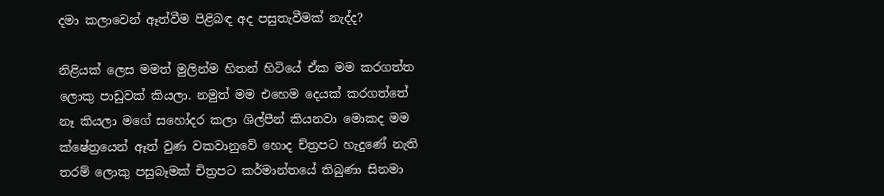දමා කලාවෙන් ඈත්වීම පිළිබඳ අද පසුතැවීමක් නැද්ද?

නිළියක් ලෙස මමත් මුලින්ම හිතන් හිටියේ ඒක මම කරගත්ත ලොකු පාඩුවක් කියලා. නමුත් මම එහෙම දෙයක් කරගත්තේ නෑ කියලා මගේ සහෝදර කලා ශිල්පීන් කියනවා මොකද මම ක්ෂේත්‍රයෙන් ඈත් වුණ වකවානුවේ හොද ච්ත්‍රපට හැදුණේ නැති තරම් ලොකු පසුබෑමක් චිත්‍රපට කර්මාන්තයේ තිබුණා සිනමා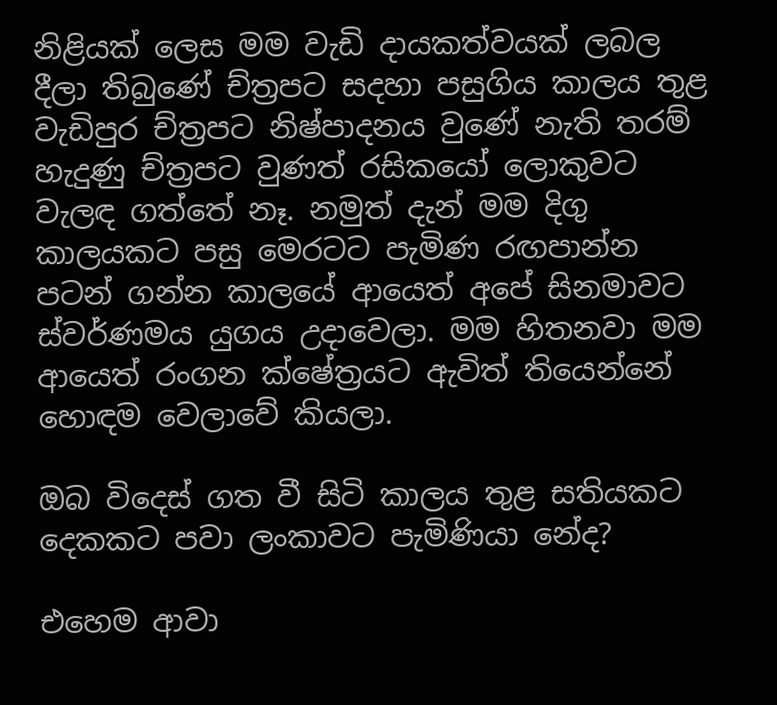නිළියක් ලෙස මම වැඩි දායකත්වයක් ලබල දීලා තිබුණේ ච්ත්‍රපට සදහා පසුගිය කාලය තුළ වැඩිපුර ච්ත්‍රපට නිෂ්පාදනය වුණේ නැති තරම් හැදුණු ච්ත්‍රපට වුණත් රසිකයෝ ලොකුවට වැලඳ ගත්තේ නෑ. නමුත් දැන් මම දිගු කාලයකට පසු මෙරටට පැමිණ රඟපාන්න පටන් ගන්න කාලයේ ආයෙත් අපේ සිනමාවට ස්වර්ණමය යුගය උදාවෙලා. මම හිතනවා මම ආයෙත් රංගන ක්ෂේත්‍රයට ඇවිත් තියෙන්නේ හොඳම වෙලාවේ කියලා.

ඔබ විදෙස් ගත වී සිටි කාලය තුළ සතියකට දෙකකට පවා ලංකාවට පැමිණියා නේද?

එහෙම ආවා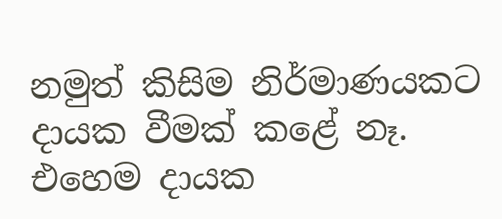නමුත් කිසිම නිර්මාණයකට දායක වීමක් කළේ නෑ. එහෙම දායක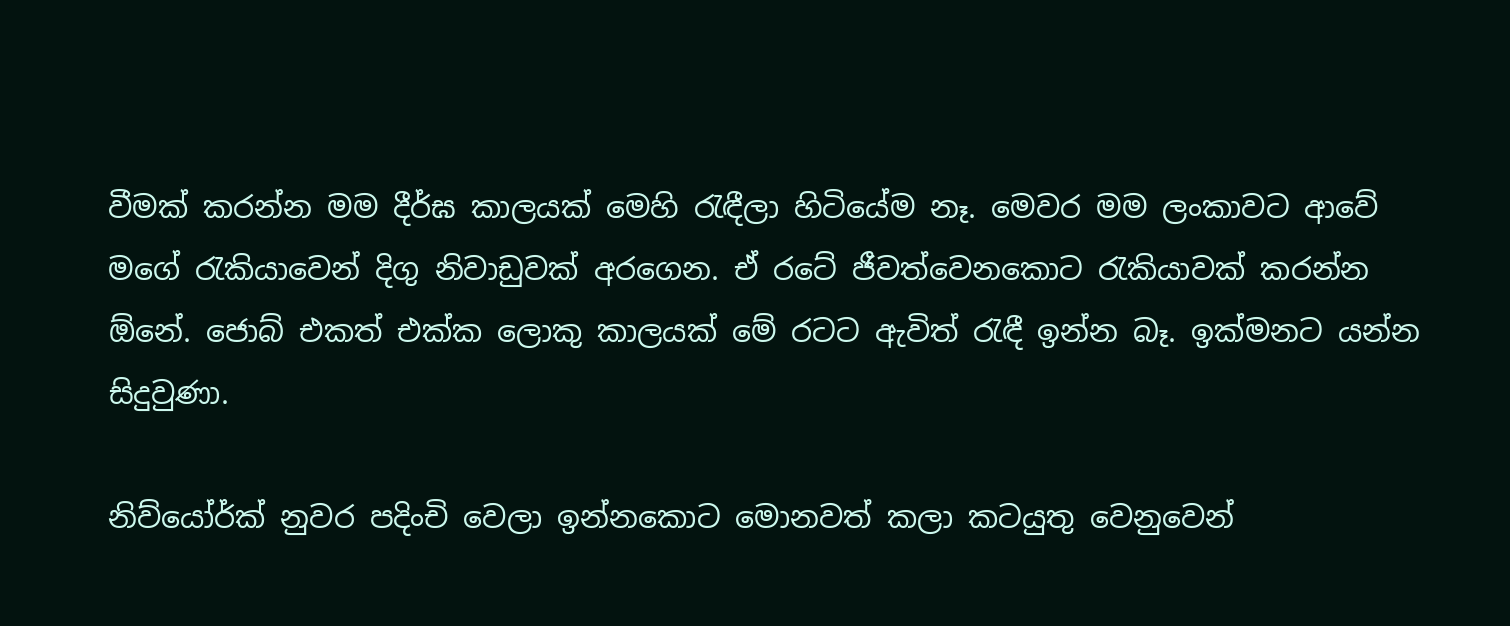වීමක් කරන්න මම දීර්ඝ කාලයක් මෙහි රැඳීලා හිටියේම නෑ. මෙවර මම ලංකාවට ආවේ මගේ රැකියාවෙන් දිගු නිවාඩුවක් අරගෙන. ඒ රටේ ජීවත්වෙනකොට රැකියාවක් කරන්න ඕනේ. ජොබ් එකත් එක්ක ලොකු කාලයක් මේ රටට ඇවිත් රැඳී ඉන්න බෑ. ඉක්මනට යන්න සිදුවුණා.

නිව්යෝර්ක් නුවර පදිංචි වෙලා ඉන්නකොට මොනවත් කලා කටයුතු වෙනුවෙන්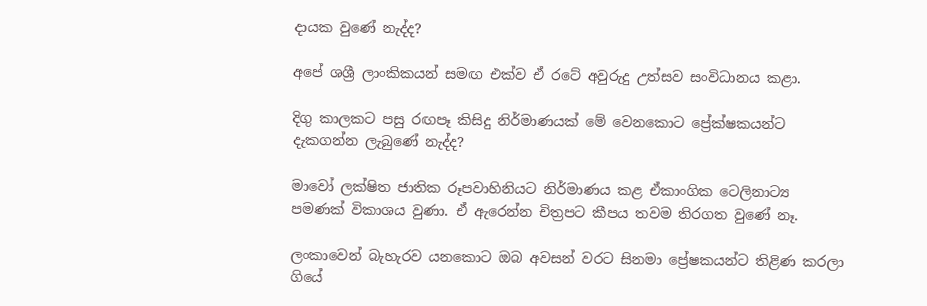දායක වුණේ නැද්ද?

අපේ ශශ්‍රී ලාංකිකයන් සමඟ එක්ව ඒ රටේ අවුරුදු උත්සව සංවිධානය කළා.

දිගු කාලකට පසු රඟපෑ කිසිදු නිර්මාණයක් මේ වෙනකොට ප්‍රේක්ෂකයන්ට දැකගන්න ලැබුණේ නැද්ද?

මාවෝ ලක්ෂිත ජාතික රූපවාහිනියට නිර්මාණය කළ ඒකාංගික ටෙලිනාට්‍ය පමණක් විකාශය වුණා. ඒ ඇරෙන්න චිත්‍රපට කීපය තවම තිරගත වුණේ නෑ.

ලංකාවෙන් බැහැරව යනකොට ඔබ අවසන් වරට සිනමා ප්‍රේෂකයන්ට තිළිණ කරලා ගියේ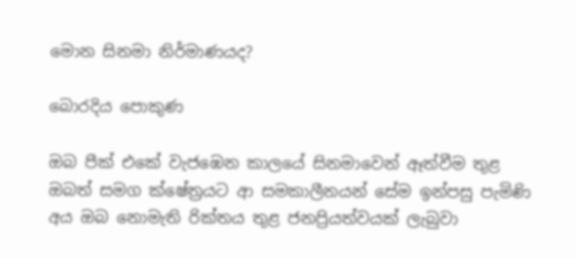මොන සිනමා නිර්මාණයද?

බොරදිය පොකුණ

ඔබ පීක් එකේ වැජඹෙන කාලයේ සිනමාවෙන් ඈත්වීම තුළ ඔබත් සමග ක්ෂේත්‍රයට ආ සමකාලීනයන් සේම ඉන්පසු පැමිණි අය ඔබ නොමැති රික්තය තුළ ජනප්‍රියත්වයක් ලැබුවා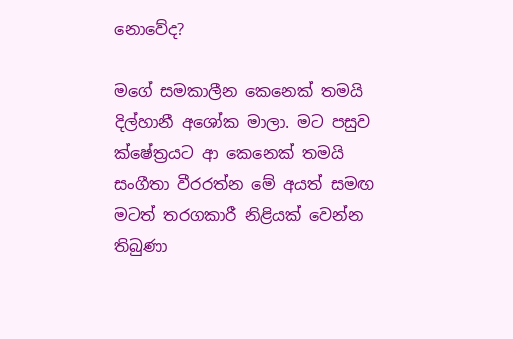නොවේද?

මගේ සමකාලීන කෙනෙක් තමයි දිල්හානී අශෝක මාලා. මට පසුව ක්ෂේත්‍රයට ආ කෙනෙක් තමයි සංගීතා වීරරත්න මේ අයත් සමඟ මටත් තරගකාරී නිළියක් වෙන්න තිබුණා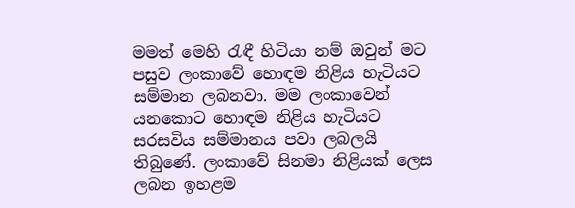මමත් මෙහි රැඳී හිටියා නම් ඔවුන් මට පසුව ලංකාවේ හොඳම නිළිය හැටියට සම්මාන ලබනවා. මම ලංකාවෙන් යනකොට හොඳම නිළිය හැටියට සරසවිය සම්මානය පවා ලබලයි තිබුණේ. ලංකාවේ සිනමා නිළියක් ලෙස ලබන ඉහළම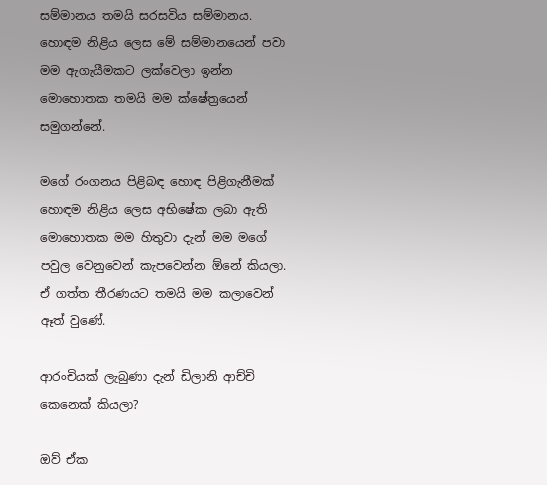සම්මානය තමයි සරසවිය සම්මානය. හොඳම නිළිය ලෙස මේ සම්මානයෙන් පවා මම ඇගැයීමකට ලක්වෙලා ඉන්න මොහොතක තමයි මම ක්ෂේත්‍රයෙන් සමුගන්නේ.

මගේ රංගනය පිළිබඳ හොඳ පිළිගැනීමක් හොඳම නිළිය ලෙස අභිෂේක ලබා ඇති මොහොතක මම හිතුවා දැන් මම මගේ පවුල වෙනුවෙන් කැපවෙන්න ඕනේ කියලා. ඒ ගත්ත තීරණයට තමයි මම කලාවෙන් ඈත් වුණේ.

ආරංචියක් ලැබුණා දැන් ඩිලානි ආච්චි කෙනෙක් කියලා?

ඔව් ඒක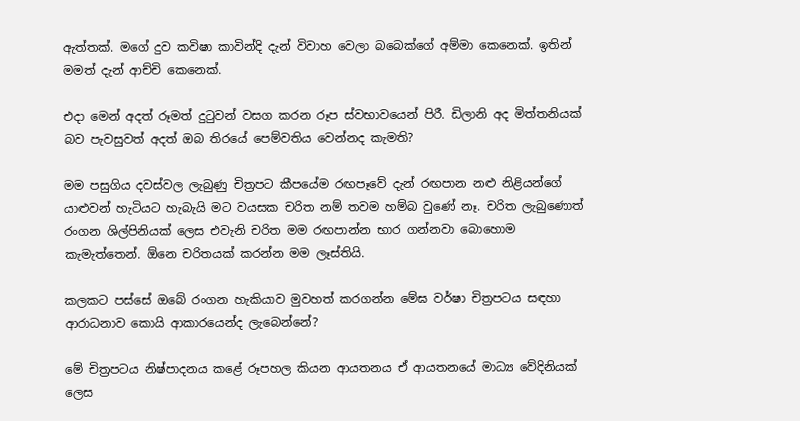ඇත්තක්. මගේ දුව කවිෂා කාවින්දි දැන් විවාහ වෙලා බබෙක්ගේ අම්මා කෙනෙක්. ඉතින් මමත් දැන් ආච්චි කෙනෙක්.

එදා මෙන් අදත් රූමත් දුටුවන් වසග කරන රූප ස්වභාවයෙන් පිරී. ඩිලානි අද මිත්තනියක් බව පැවසුවත් අදත් ඔබ තිරයේ පෙම්වතිය වෙන්නද කැමති?

මම පසුගිය දවස්වල ලැබුණු චිත්‍රපට කීපයේම රඟපෑවේ දැන් රඟපාන නළු නිළියන්ගේ යාළුවන් හැටියට හැබැයි මට වයසක චරිත නම් තවම හම්බ වුණේ නෑ. චරිත ලැබුණොත් රංගන ශිල්පිනියක් ලෙස එවැනි චරිත මම රඟපාන්න භාර ගන්නවා බොහොම කැමැත්තෙන්. ඕනෙ චරිතයක් කරන්න මම ලෑස්තියි.

කලකට පස්සේ ඔබේ රංගන හැකියාව මුවහත් කරගන්න මේඝ වර්ෂා චිත්‍රපටය සඳහා ආරාධනාව කොයි ආකාරයෙන්ද ලැබෙන්නේ?

මේ චිත්‍රපටය නිෂ්පාදනය කළේ රූපහල කියන ආයතනය ඒ ආයතනයේ මාධ්‍ය වේදිනියක් ලෙස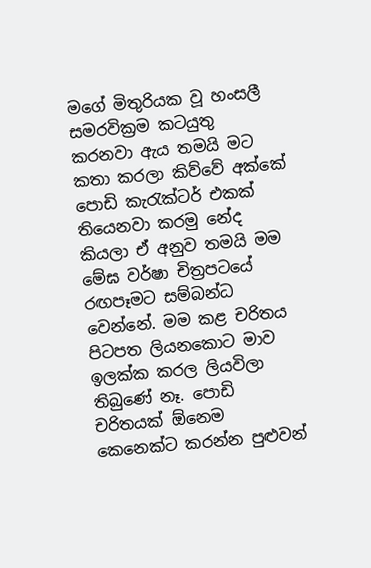මගේ මිතුරියක වූ හංසලී සමරවික්‍රම කටයුතු කරනවා ඇය තමයි මට කතා කරලා කිව්වේ අක්කේ පොඩි කැරැක්ටර් එකක් තියෙනවා කරමු නේද කියලා ඒ අනුව තමයි මම මේඝ වර්ෂා චිත්‍රපටයේ රඟපෑමට සම්බන්ධ වෙන්නේ. මම කළ චරිතය පිටපත ලියනකොට මාව ඉලක්ක කරල ලියවිලා තිබුණේ නෑ. පොඩි චරිතයක් ඕනෙම කෙනෙක්ට කරන්න පුළුවන්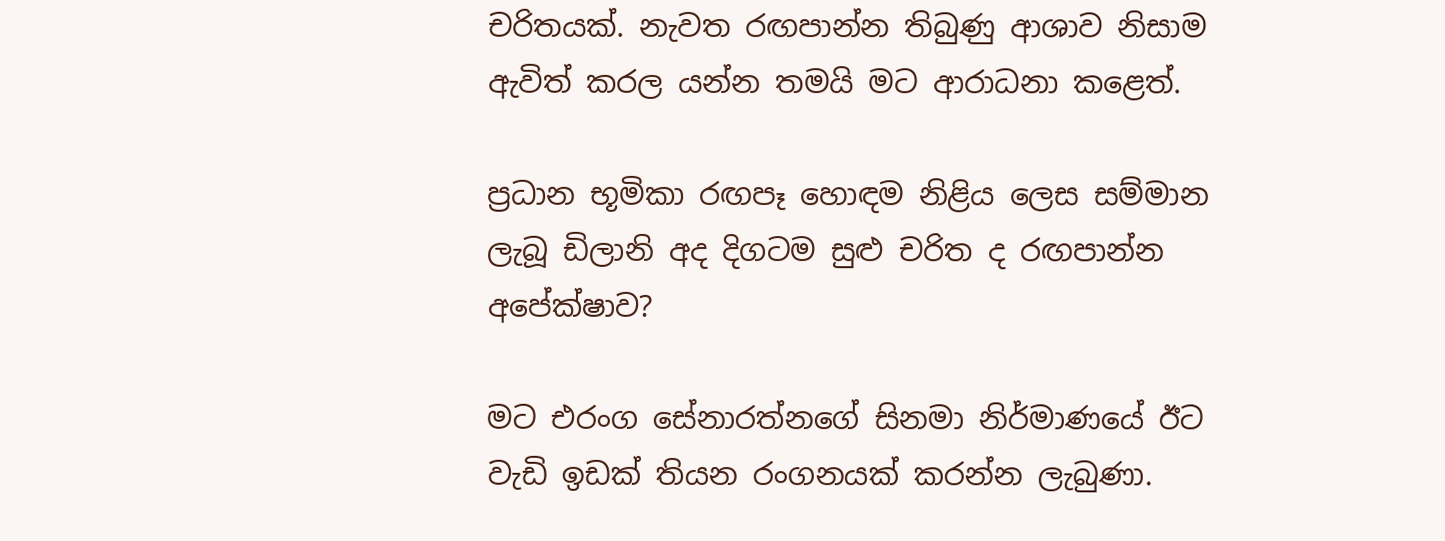චරිතයක්. නැවත රඟපාන්න තිබුණු ආශාව නිසාම ඇවිත් කරල යන්න තමයි මට ආරාධනා කළෙත්.

ප්‍රධාන භූමිකා රඟපෑ හොඳම නිළිය ලෙස සම්මාන ලැබූ ඩිලානි අද දිගටම සුළු චරිත ද රඟපාන්න අපේක්ෂාව?

මට එරංග සේනාරත්නගේ සිනමා නිර්මාණයේ ඊට වැඩි ඉඩක් තියන රංගනයක් කරන්න ලැබුණා.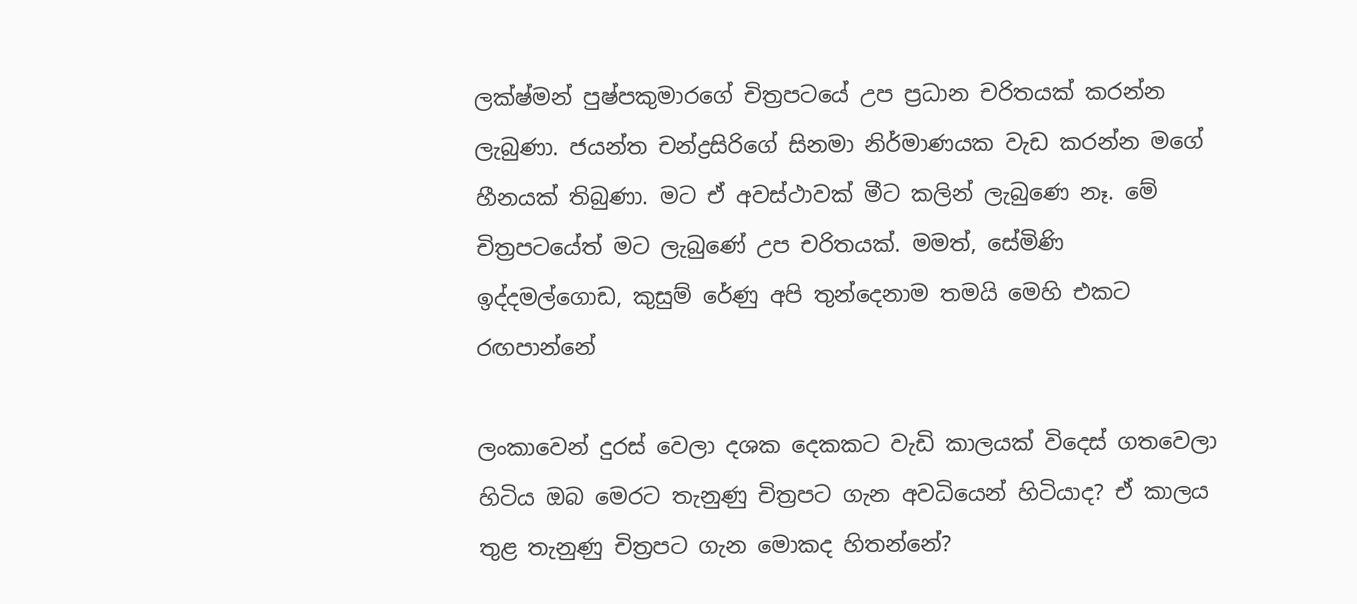ලක්ෂ්මන් පුෂ්පකුමාරගේ චිත්‍රපටයේ උප ප්‍රධාන චරිතයක් කරන්න ලැබුණා. ජයන්ත චන්ද්‍රසිරිගේ සිනමා නිර්මාණයක වැඩ කරන්න මගේ හීනයක් තිබුණා. මට ඒ අවස්ථාවක් මීට කලින් ලැබුණෙ නෑ. මේ චිත්‍රපටයේත් මට ලැබුණේ උප චරිතයක්. මමත්, සේමිණි ඉද්දමල්ගොඩ, කුසුම් රේණු අපි තුන්දෙනාම තමයි මෙහි එකට රඟපාන්නේ

ලංකාවෙන් දුරස් වෙලා දශක දෙකකට වැඩි කාලයක් විදෙස් ගතවෙලා හිටිය ඔබ මෙරට තැනුණු චිත්‍රපට ගැන අවධියෙන් හිටියාද? ඒ කාලය තුළ තැනුණු චිත්‍රපට ගැන මොකද හිතන්නේ?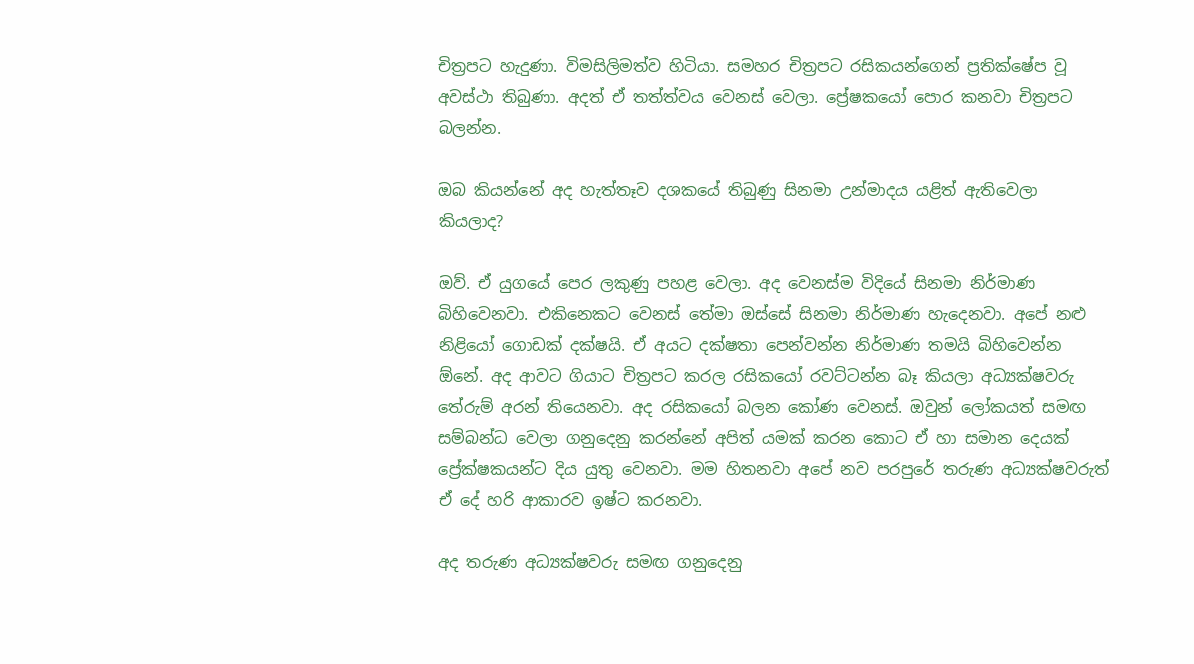චිත්‍රපට හැදුණා. විමසිලිමත්ව හිටියා. සමහර චිත්‍රපට රසිකයන්ගෙන් ප්‍රතික්ෂේප වූ අවස්ථා තිබුණා. අදත් ඒ තත්ත්වය වෙනස් වෙලා. ප්‍රේෂකයෝ පොර කනවා චිත්‍රපට බලන්න.

ඔබ කියන්නේ අද හැත්තෑව දශකයේ තිබුණු සිනමා උන්මාදය යළිත් ඇතිවෙලා කියලාද?

ඔව්. ඒ යුගයේ පෙර ලකුණු පහළ වෙලා. අද වෙනස්ම විදියේ සිනමා නිර්මාණ බිහිවෙනවා. එකිනෙකට වෙනස් තේමා ඔස්සේ සිනමා නිර්මාණ හැදෙනවා. අපේ නළු නිළියෝ ගොඩක් දක්ෂයි. ඒ අයට දක්ෂතා පෙන්වන්න නිර්මාණ තමයි බිහිවෙන්න ඕනේ. අද ආවට ගියාට චිත්‍රපට කරල රසිකයෝ රවට්ටන්න බෑ කියලා අධ්‍යක්ෂවරු තේරුම් අරන් තියෙනවා. අද රසිකයෝ බලන කෝණ වෙනස්. ඔවුන් ලෝකයත් සමඟ සම්බන්ධ වෙලා ගනුදෙනු කරන්නේ අපිත් යමක් කරන කොට ඒ හා සමාන දෙයක් ප්‍රේක්ෂකයන්ට දිය යුතු වෙනවා. මම හිතනවා අපේ නව පරපුරේ තරුණ අධ්‍යක්ෂවරුත් ඒ දේ හරි ආකාරව ඉෂ්ට කරනවා.

අද තරුණ අධ්‍යක්ෂවරු සමඟ ගනුදෙනු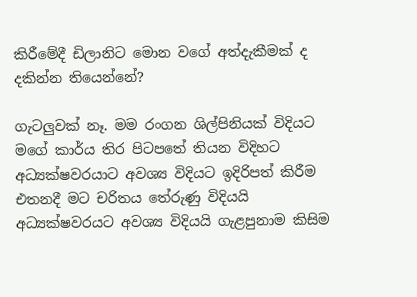කිරීමේදී ඩිලානිට මොන වගේ අත්දැකීමක් ද දකින්න තියෙන්නේ?

ගැටලුවක් නෑ. මම රංගන ශිල්පිනියක් විදියට මගේ කාර්ය තිර පිටපතේ තියන විදිහට අධ්‍යක්ෂවරයාට අවශ්‍ය විදියට ඉදිරිපත් කිරීම එතනදී මට චරිතය තේරුණු විදියයි අධ්‍යක්ෂවරයට අවශ්‍ය විදියයි ගැළපුනාම කිසිම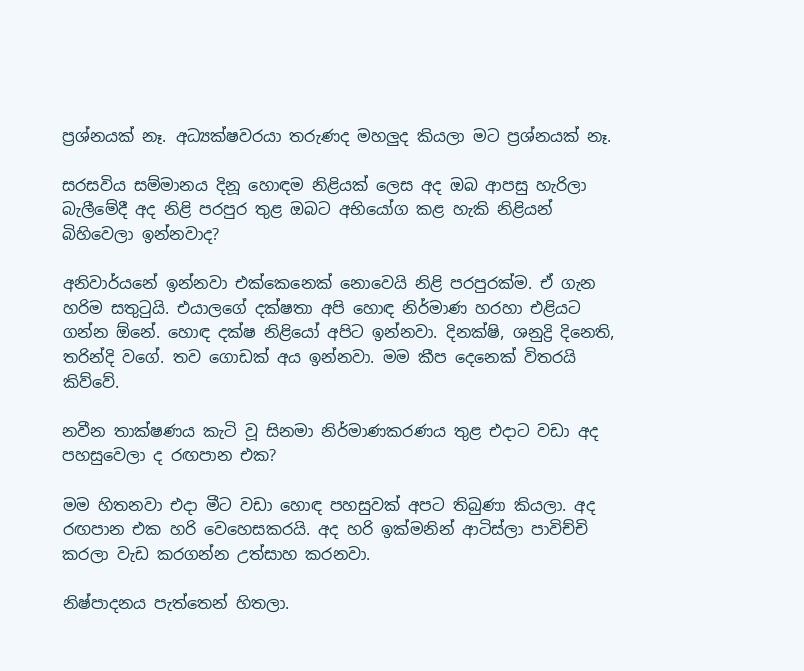ප්‍රශ්නයක් නෑ. අධ්‍යක්ෂවරයා තරුණද මහලුද කියලා මට ප්‍රශ්නයක් නෑ.

සරසවිය සම්මානය දිනූ හොඳම නිළියක් ලෙස අද ඔබ ආපසු හැරිලා බැලීමේදී අද නිළි පරපුර තුළ ඔබට අභියෝග කළ හැකි නිළියන් බිහිවෙලා ඉන්නවාද?

අනිවාර්යනේ ඉන්නවා එක්කෙනෙක් නොවෙයි නිළි පරපුරක්ම. ඒ ගැන හරිම සතුටුයි. එයාලගේ දක්ෂතා අපි හොඳ නිර්මාණ හරහා එළියට ගන්න ඕනේ. හොඳ දක්ෂ නිළියෝ අපිට ඉන්නවා. දිනක්ෂි, ශනුද්‍රි දිනෙති, තරින්දි වගේ. තව ගොඩක් අය ඉන්නවා. මම කීප දෙනෙක් විතරයි කිව්වේ.

නවීන තාක්ෂණය කැටි වූ සිනමා නිර්මාණකරණය තුළ එදාට වඩා අද පහසුවෙලා ද රඟපාන එක?

මම හිතනවා එදා මීට වඩා හොඳ පහසුවක් අපට තිබුණා කියලා. අද රඟපාන එක හරි වෙහෙසකරයි. අද හරි ඉක්මනින් ආටිස්ලා පාවිච්චි කරලා වැඩ කරගන්න උත්සාහ කරනවා.

නිෂ්පාදනය පැත්තෙන් හිතලා.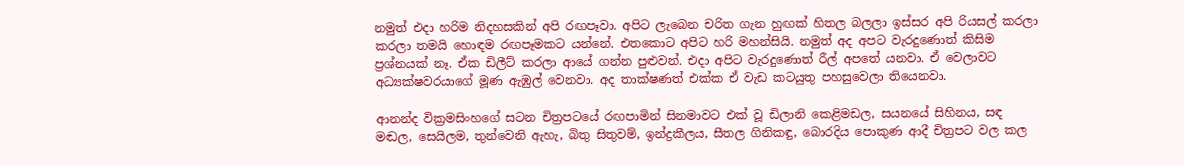නමුත් එදා හරිම නිදහසකින් අපි රඟපෑවා. අපිට ලැබෙන චරිත ගැන හුඟක් හිතල බලලා ඉස්සර අපි රියසල් කරලා කරලා තමයි හොඳම රඟපෑමකට යන්නේ. එතකොට අපිට හරි මහන්සියි. නමුත් අද අපට වැරදුණොත් කිසිම ප්‍රශ්නයක් නෑ. ඒක ඩිලීට් කරලා ආයේ ගන්න පුළුවන්. එදා අපිට වැරදුණොත් රීල් අපතේ යනවා. ඒ වෙලාවට අධ්‍යක්ෂවරයාගේ මූණ ඇඹුල් වෙනවා. අද තාක්ෂණත් එක්ක ඒ වැඩ කටයුතු පහසුවෙලා තියෙනවා.

ආනන්ද වික්‍රමසිංහගේ සටන චිත්‍රපටයේ රඟපාමින් සිනමාවට එක් වූ ඩිලානි කෙළිමඩල, සයනයේ සිහිනය, සඳ මඬල, සෙයිලම, තුන්වෙනි ඇහැ, බිතු සිතුවම්, ඉන්ද්‍රකීලය, සීතල ගිනිකඳු, බොරදිය පොකුණ ආදී චිත්‍රපට වල කල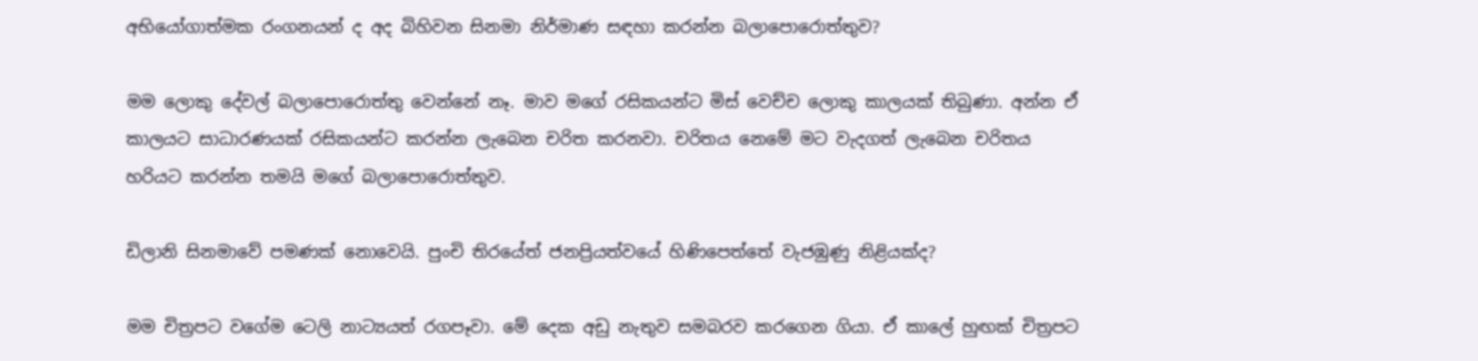අභියෝගාත්මක රංගනයන් ද අද බිහිවන සිනමා නිර්මාණ සඳහා කරන්න බලාපොරොත්තුව?

මම ලොකු දේවල් බලාපොරොත්තු වෙන්නේ නෑ. මාව මගේ රසිකයන්ට මිස් වෙච්ච ලොකු කාලයක් තිබුණා. අන්න ඒ කාලයට සාධාරණයක් රසිකයන්ට කරන්න ලැබෙන චරිත කරනවා. චරිතය නෙමේ මට වැදගත් ලැබෙන චරිතය හරියට කරන්න තමයි මගේ බලාපොරොත්තුව.

ඩිලානි සිනමාවේ පමණක් නොවෙයි. පුංචි තිරයේත් ජනප්‍රියත්වයේ හිණිපෙත්තේ වැජඹුණු නිළියක්ද?

මම චිත්‍රපට වගේම ටෙලි නාට්‍යයත් රගපෑවා. මේ දෙක අඩු නැතුව සමබරව කරගෙන ගියා. ඒ කාලේ හුඟක් චිත්‍රපට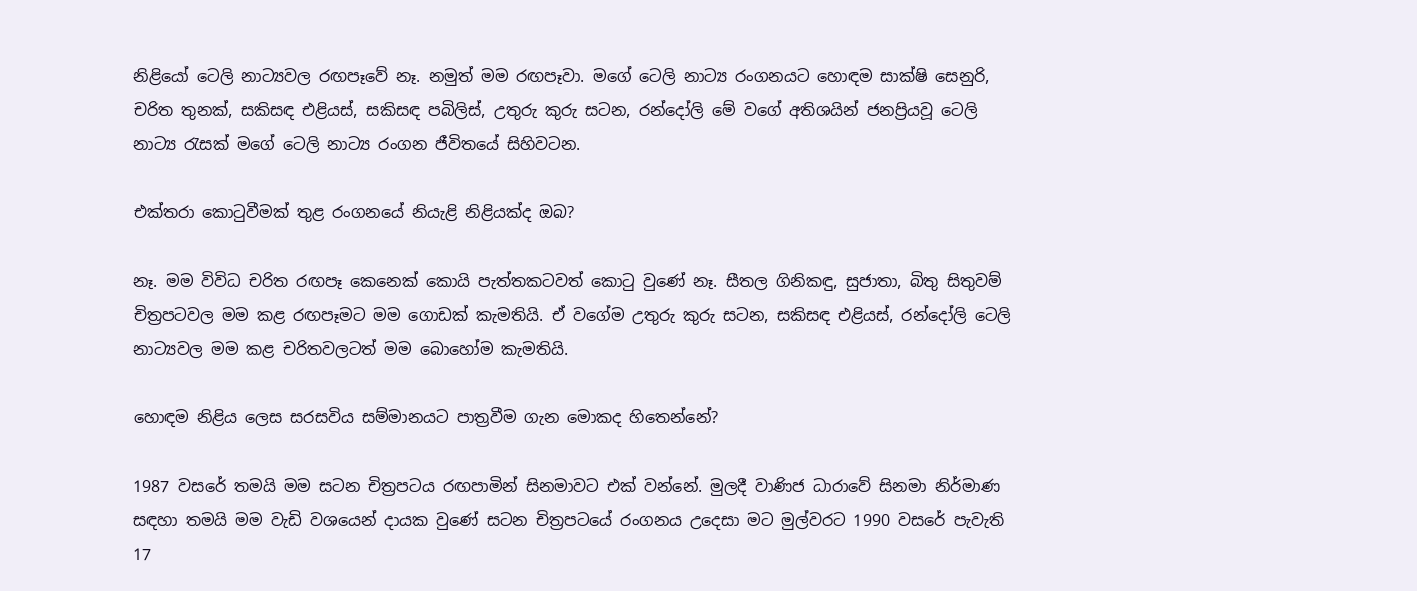නිළියෝ ටෙලි නාට්‍යවල රඟපෑවේ නෑ. නමුත් මම රඟපෑවා. මගේ ටෙලි නාට්‍ය රංගනයට හොඳම සාක්ෂි සෙනුරි, චරිත තුනක්, සකිසඳ එළියස්, සකිසඳ පබිලිස්, උතුරු කුරු සටන, රන්දෝලි මේ වගේ අතිශයින් ජනප්‍රියවූ ටෙලි නාට්‍ය රැසක් මගේ ටෙලි නාට්‍ය රංගන ජීවිතයේ සිහිවටන.

එක්තරා කොටුවීමක් තුළ රංගනයේ නියැළි නිළියක්ද ඔබ?

නෑ. මම විවිධ චරිත රඟපෑ කෙනෙක් කොයි පැත්තකටවත් කොටු වුණේ නෑ. සීතල ගිනිකඳු, සුජාතා, බිතු සිතුවම් චිත්‍රපටවල මම කළ රඟපෑමට මම ගොඩක් කැමතියි. ඒ වගේම උතුරු කුරු සටන, සකිසඳ එළියස්, රන්දෝලි ටෙලි නාට්‍යවල මම කළ චරිතවලටත් මම බොහෝම කැමතියි.

හොඳම නිළිය ලෙස සරසවිය සම්මානයට පාත්‍රවීම ගැන මොකද හිතෙන්නේ?

1987 වසරේ තමයි මම සටන චිත්‍රපටය රඟපාමින් සිනමාවට එක් වන්නේ. මුලදී වාණිජ ධාරාවේ සිනමා නිර්මාණ සඳහා තමයි මම වැඩි වශයෙන් දායක වුණේ සටන චිත්‍රපටයේ රංගනය උදෙසා මට මුල්වරට 1990 වසරේ පැවැති 17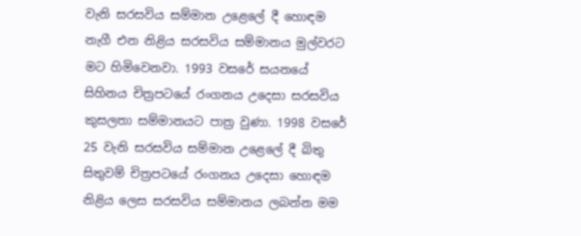වැනි සරසවිය සම්මාන උළෙලේ දී හොඳම නැගී එන නිළිය සරසවිය සම්මානය මුල්වරට මට හිමිවෙනවා. 1993 වසරේ සයනයේ සිහිනය චිත්‍රපටයේ රංගනය උදෙසා සරසවිය කුසලතා සම්මානයට පාත්‍ර වුණා. 1998 වසරේ 25 වැනි සරසවිය සම්මාන උළෙලේ දී බිතු සිතුවම් චිත්‍රපටයේ රංගනය උදෙසා හොඳම නිළිය ලෙස සරසවිය සම්මානය ලබන්න මම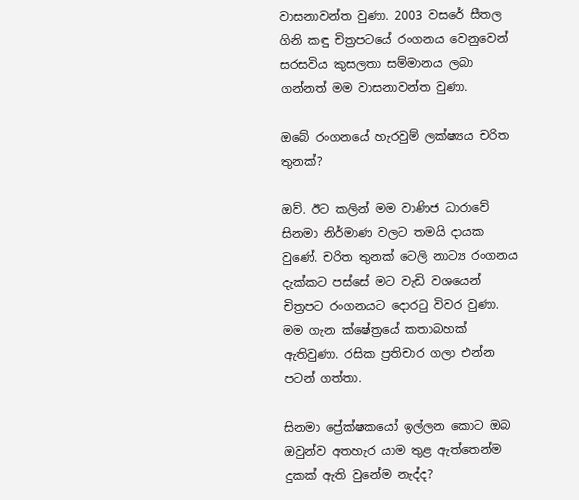වාසනාවන්ත වුණා. 2003 වසරේ සීතල ගිනි කඳු චිත්‍රපටයේ රංගනය වෙනුවෙන් සරසවිය කුසලතා සම්මානය ලබා ගන්නත් මම වාසනාවන්ත වුණා.

ඔබේ රංගනයේ හැරවුම් ලක්ෂ්‍යය චරිත තුනක්?

ඔව්. ඊට කලින් මම වාණිජ ධාරාවේ සිනමා නිර්මාණ වලට තමයි දායක වුණේ. චරිත තුනක් ටෙලි නාට්‍ය රංගනය දැක්කට පස්සේ මට වැඩි වශයෙන් චිත්‍රපට රංගනයට දොරටු විවර වුණා. මම ගැන ක්ෂේත්‍රයේ කතාබහක් ඇතිවුණා. රසික ප්‍රතිචාර ගලා එන්න පටන් ගත්තා.

සිනමා ප්‍රේක්ෂකයෝ ඉල්ලන කොට ඔබ ඔවුන්ව අතහැර යාම තුළ ඇත්තෙන්ම දුකක් ඇති වුනේම නැද්ද?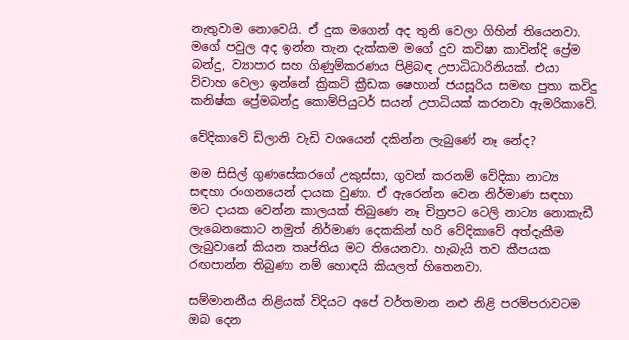නැතුවාම නොවෙයි. ඒ දුක මගෙන් අද තුනි වෙලා ගිහින් තියෙනවා. මගේ පවුල අද ඉන්න තැන දැක්කම මගේ දුව කවිෂා කාවින්දි ප්‍රේම බන්දු, ව්‍යාපාර සහ ගිණුම්කරණය පිළිබඳ උපාධිධාරිනියක්. එයා විවාහ වෙලා ඉන්නේ ක්‍රිකට් ක්‍රීඩක ෂෙහාන් ජයසූරිය සමඟ පුතා කවිදු කනිෂ්ක ප්‍රේමබන්දු කොම්පියුටර් සයන් උපාධියක් කරනවා ඇමරිකාවේ.

වේදිකාවේ ඩිලානි වැඩි වශයෙන් දකින්න ලැබුණේ නෑ නේද?

මම සිසිල් ගුණසේකරගේ උකුස්සා, ගුවන් කරනම් වේදිකා නාට්‍ය සඳහා රංගනයෙන් දායක වුණා. ඒ ඇරෙන්න වෙන නිර්මාණ සඳහා මට දායක වෙන්න කාලයක් තිබුණෙ නෑ චිත්‍රපට ටෙලි නාට්‍ය නොකැඩී ලැබෙනකොට නමුත් නිර්මාණ දෙකකින් හරි වේදිකාවේ අත්දැකීම ලැබුවානේ කියන තෘප්තිය මට තියෙනවා. හැබැයි තව කීපයක රඟපාන්න තිබුණා නම් හොඳයි කියලත් හිතෙනවා.

සම්මානනීය නිළියක් විදියට අපේ වර්තමාන නළු නිළි පරම්පරාවටම ඔබ දෙන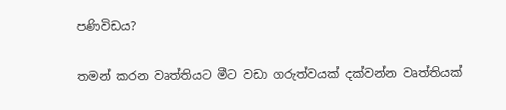පණිවිඩය?

තමන් කරන වෘත්තියට මීට වඩා ගරුත්වයක් දක්වන්න වෘත්තියක්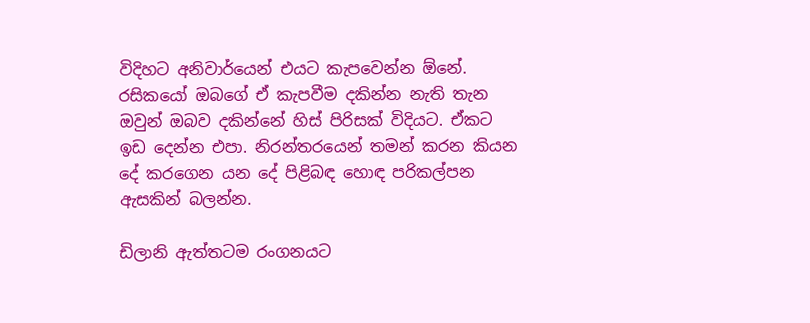විදිහට අනිවාර්යෙන් එයට කැපවෙන්න ඕනේ. රසිකයෝ ඔබගේ ඒ කැපවීම දකින්න නැති තැන ඔවුන් ඔබව දකින්නේ හිස් පිරිසක් විදියට. ඒකට ඉඩ දෙන්න එපා. නිරන්තරයෙන් තමන් කරන කියන දේ කරගෙන යන දේ පිළිබඳ හොඳ පරිකල්පන ඇසකින් බලන්න.

ඩිලානි ඇත්තටම රංගනයට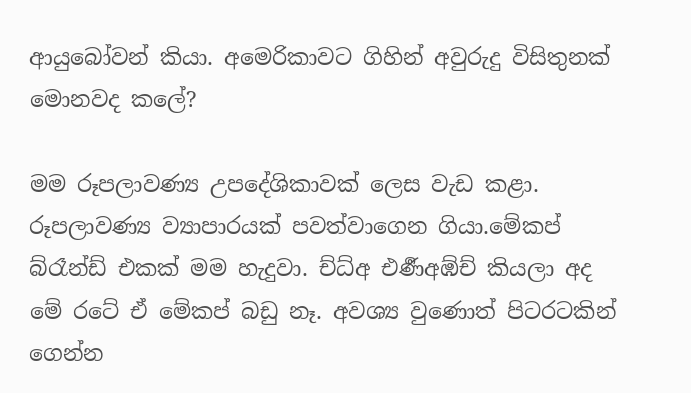ආයුබෝවන් කියා. අමෙරිකාවට ගිහින් අවුරුදු විසිතුනක් මොනවද කලේ?

මම රූපලාවණ්‍ය උපදේශිකාවක් ලෙස වැඩ කළා. රූපලාවණ්‍ය ව්‍යාපාරයක් පවත්වාගෙන ගියා.මේකප් බ්රෑන්ඩ් එකක් මම හැදුවා. ච්ධ්අ එර්‍ණඅඹ්ච් කියලා අද මේ රටේ ඒ මේකප් බඩු නෑ. අවශ්‍ය වුණොත් පිටරටකින් ගෙන්න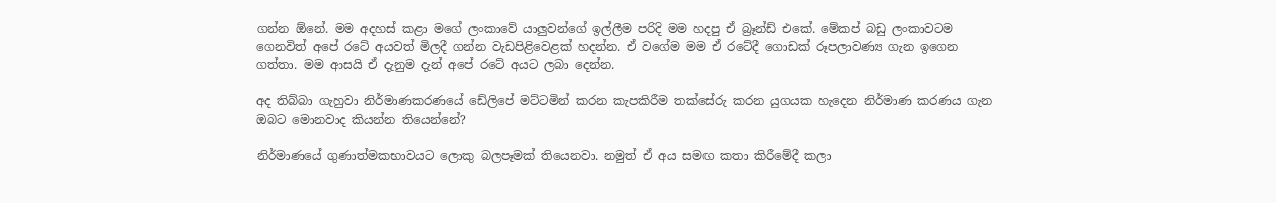ගන්න ඕනේ. මම අදහස් කළා මගේ ලංකාවේ යාලුවන්ගේ ඉල්ලීම පරිදි මම හදපු ඒ බ්‍රෑන්ඩ් එකේ. මේකප් බඩු ලංකාවටම ගෙනවිත් අපේ රටේ අයවත් මිලදී ගන්න වැඩපිළිවෙළක් හදන්න. ඒ වගේම මම ඒ රටේදී ගොඩක් රූපලාවණ්‍ය ගැන ඉගෙන ගත්තා. මම ආසයි ඒ දැනුම දැන් අපේ රටේ අයට ලබා දෙන්න.

අද තිබ්බා ගැහුවා නිර්මාණකරණයේ ඩේලිපේ මට්ටමින් කරන කැපකිරීම තක්සේරු කරන යුගයක හැදෙන නිර්මාණ කරණය ගැන ඔබට මොනවාද කියන්න තියෙන්නේ?

නිර්මාණයේ ගුණාත්මකභාවයට ලොකු බලපෑමක් තියෙනවා. නමුත් ඒ අය සමඟ කතා කිරීමේදී කලා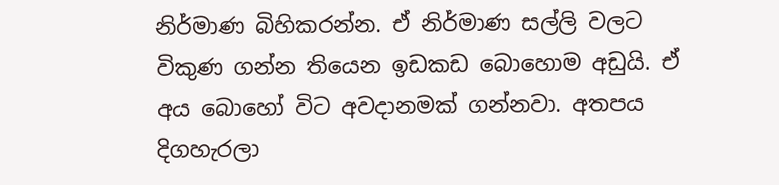නිර්මාණ බිහිකරන්න. ඒ නිර්මාණ සල්ලි වලට විකුණ ගන්න තියෙන ඉඩකඩ බොහොම අඩුයි. ඒ අය බොහෝ විට අවදානමක් ගන්නවා. අතපය දිගහැරලා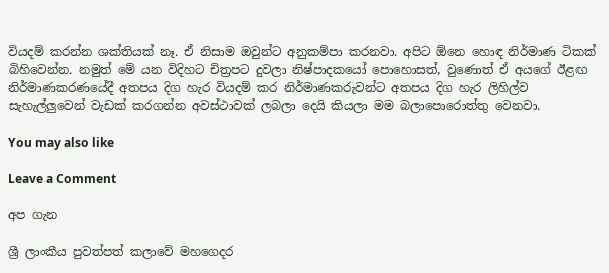වියදම් කරන්න ශක්තියක් නෑ. ඒ නිසාම ඔවුන්ට අනුකම්පා කරනවා. අපිට ඕනෙ හොඳ නිර්මාණ ටිකක් බිහිවෙන්න. නමුත් මේ යන විදිහට චිත්‍රපට දුවලා නිෂ්පාදකයෝ පොහොසත්, වුණොත් ඒ අයගේ ඊළඟ නිර්මාණකරණයේදී අතපය දිග හැර වියදම් කර නිර්මාණකරුවන්ට අතපය දිග හැර ලිහිල්ව සැහැල්ලුවෙන් වැඩක් කරගන්න අවස්ථාවක් ලබලා දෙයි කියලා මම බලාපොරොත්තු වෙනවා.

You may also like

Leave a Comment

අප ගැන

ශ්‍රී ලාංකීය පුවත්පත් කලාවේ මහගෙදර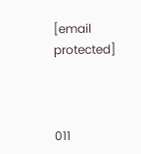[email protected]



011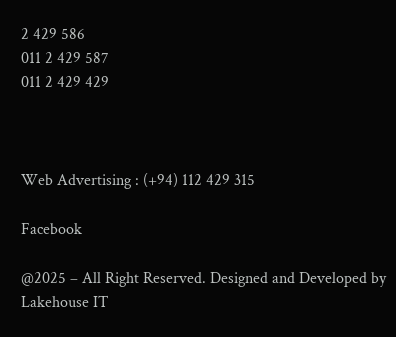2 429 586
011 2 429 587
011 2 429 429



Web Advertising : (+94) 112 429 315

Facebook

@2025 – All Right Reserved. Designed and Developed by Lakehouse IT